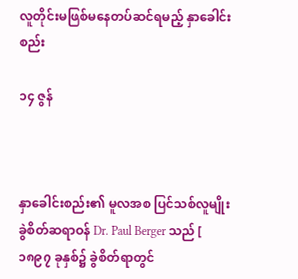လူတိုင်းမဖြစ်မနေတပ်ဆင်ရမည့် နှာခေါင်းစည်း

၁၄ ဇွန်



နှာခေါင်းစည်း၏ မူလအစ ပြင်သစ်လူမျိုး ခွဲစိတ်ဆရာဝန် Dr. Paul Berger သည် [ ၁၈၉၇ ခုနှစ်၌ ခွဲစိတ်ရာတွင်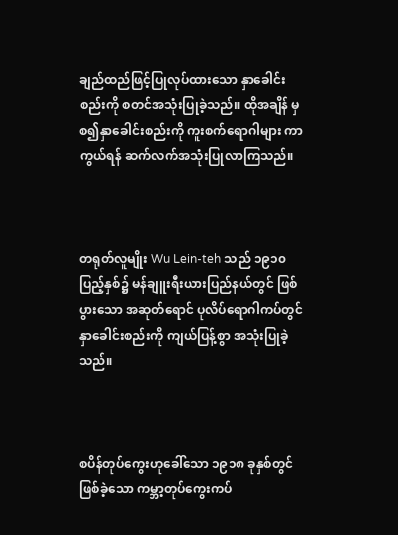ချည်ထည်ဖြင့်ပြုလုပ်ထားသော နှာခေါင်းစည်းကို စတင်အသုံးပြုခဲ့သည်။ ထိုအချိန် မှစ၍နှာခေါင်းစည်းကို ကူးစက်ရောဂါများ ကာကွယ်ရန် ဆက်လက်အသုံးပြုလာကြသည်။



တရုတ်လူမျိုး Wu Lein-teh သည် ၁၉၁၀ ပြည့်နှစ်၌ မန်ချူးရီးယားပြည်နယ်တွင် ဖြစ်ပွားသော အဆုတ်ရောင် ပုလိပ်ရောဂါကပ်တွင် နှာခေါင်းစည်းကို ကျယ်ပြန့်စွာ အသုံးပြုခဲ့သည်။



စပိန်တုပ်ကွေးဟုခေါ်သော ၁၉၁၈ ခုနှစ်တွင် ဖြစ်ခဲ့သော ကမ္ဘာ့တုပ်ကွေးကပ်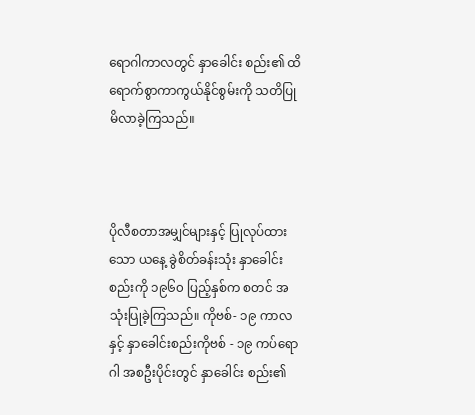ရောဂါကာလတွင် နှာခေါင်း စည်း၏ ထိရောက်စွာကာကွယ်နိုင်စွမ်းကို သတိပြုမိလာခဲ့ကြသည်။



ပိုလီစတာအမျှင်များနှင့် ပြုလုပ်ထားသော ယနေ့ ခွဲစိတ်ခန်းသုံး နှာခေါင်းစည်းကို ၁၉၆၀ ပြည့်နှစ်က စတင် အသုံးပြုခဲ့ကြသည်။ ကိုဗစ်- ၁၉ ကာလနှင့် နှာခေါင်းစည်းကိုဗစ် - ၁၉ ကပ်ရောဂါ အစဦးပိုင်းတွင် နှာခေါင်း စည်း၏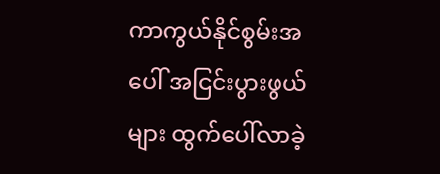ကာကွယ်နိုင်စွမ်းအပေါ် အငြင်းပွားဖွယ်များ ထွက်ပေါ်လာခဲ့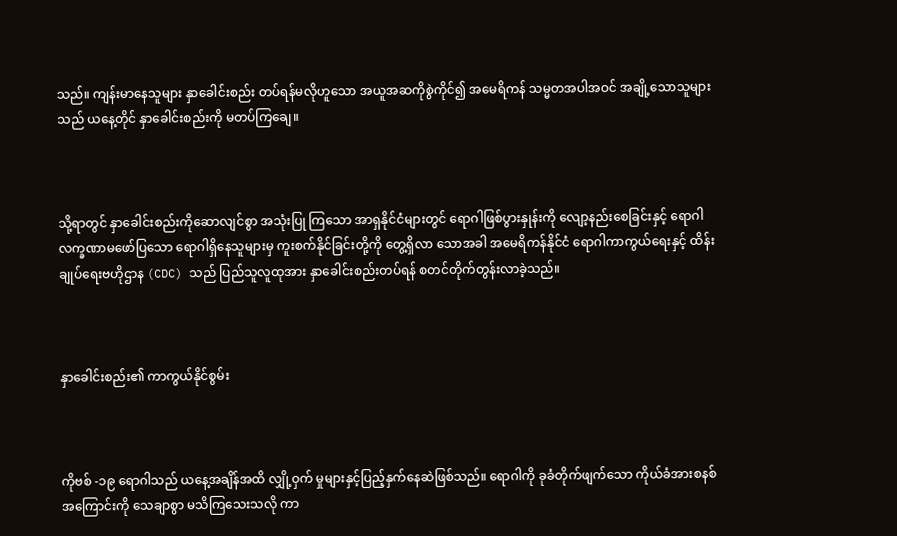သည်။ ကျန်းမာနေသူများ နှာခေါင်းစည်း တပ်ရန်မလိုဟူသော အယူအဆကိုစွဲကိုင်၍ အမေရိကန် သမ္မတအပါအဝင် အချို့သောသူများသည် ယနေ့တိုင် နှာခေါင်းစည်းကို မတပ်ကြချေ။



သို့ရာတွင် နှာခေါင်းစည်းကိုဆောလျင်စွာ အသုံးပြု ကြသော အာရှနိုင်ငံများတွင် ရောဂါဖြစ်ပွားနှုန်းကို လျော့နည်းစေခြင်းနှင့် ရောဂါလက္ခဏာမဖော်ပြသော ရောဂါရှိနေသူများမှ ကူးစက်နိုင်ခြင်းတို့ကို တွေ့ရှိလာ သောအခါ အမေရိကန်နိုင်ငံ ရောဂါကာကွယ်ရေးနှင့် ထိန်းချုပ်ရေးဗဟိုဌာန (CDC) သည် ပြည်သူလူထုအား နှာခေါင်းစည်းတပ်ရန် စတင်တိုက်တွန်းလာခဲ့သည်။



နှာခေါင်းစည်း၏ ကာကွယ်နိုင်စွမ်း



ကိုဗစ် -၁၉ ရောဂါသည် ယနေ့အချိန်အထိ လျှို့ဝှက် မှုများနှင့်ပြည့်နှက်နေဆဲဖြစ်သည်။ ရောဂါကို ခုခံတိုက်ဖျက်သော ကိုယ်ခံအားစနစ်အကြောင်းကို သေချာစွာ မသိကြသေးသလို ကာ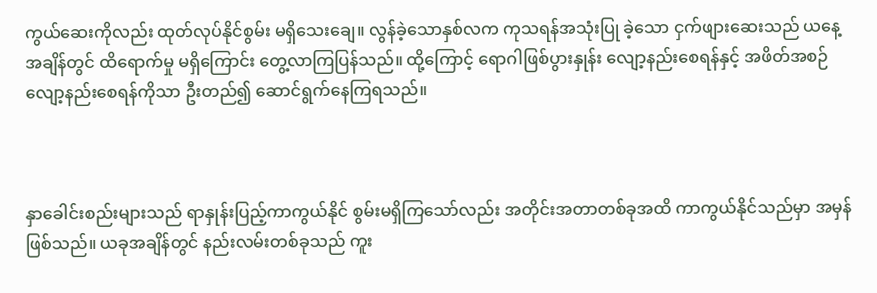ကွယ်ဆေးကိုလည်း ထုတ်လုပ်နိုင်စွမ်း မရှိသေးချေ။ လွန်ခဲ့သောနှစ်လက ကုသရန်အသုံးပြု ခဲ့သော ငှက်ဖျားဆေးသည် ယနေ့အချိန်တွင် ထိရောက်မှု မရှိကြောင်း တွေ့လာကြပြန်သည်။ ထို့ကြောင့် ရောဂါဖြစ်ပွားနှုန်း လျော့နည်းစေရန်နှင့် အဖိတ်အစဉ် လျော့နည်းစေရန်ကိုသာ ဦးတည်၍ ဆောင်ရွက်နေကြရသည်။



နှာခေါင်းစည်းများသည် ရာနှုန်းပြည့်ကာကွယ်နိုင် စွမ်းမရှိကြသော်လည်း အတိုင်းအတာတစ်ခုအထိ ကာကွယ်နိုင်သည်မှာ အမှန်ဖြစ်သည်။ ယခုအချိန်တွင် နည်းလမ်းတစ်ခုသည် ကူး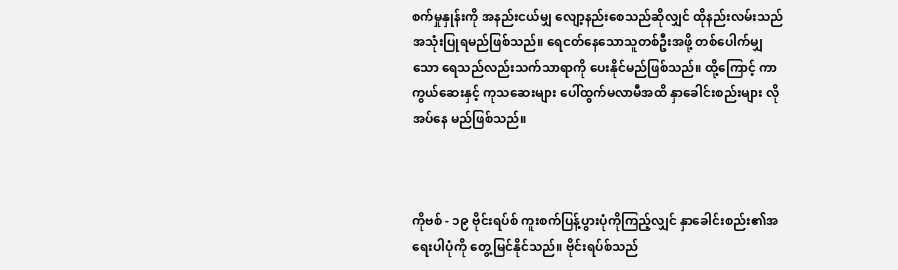စက်မှုနှုန်းကို အနည်းငယ်မျှ လျော့နည်းစေသည်ဆိုလျှင် ထိုနည်းလမ်းသည် အသုံးပြုရမည်ဖြစ်သည်။ ရေငတ်နေသောသူတစ်ဦးအဖို့ တစ်ပေါက်မျှသော ရေသည်လည်းသက်သာရာကို ပေးနိုင်မည်ဖြစ်သည်။ ထို့ကြောင့် ကာကွယ်ဆေးနှင့် ကုသဆေးများ ပေါ်ထွက်မလာမီအထိ နှာခေါင်းစည်းများ လိုအပ်နေ မည်ဖြစ်သည်။



ကိုဗစ် - ၁၉ ဗိုင်းရပ်စ် ကူးစက်ပြန့်ပွားပုံကိုကြည့်လျှင် နှာခေါင်းစည်း၏အရေးပါပုံကို တွေ့မြင်နိုင်သည်။ ဗိုင်းရပ်စ်သည်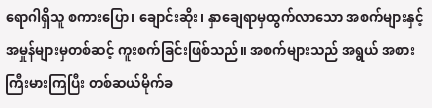ရောဂါရှိသူ စကားပြော၊ ချောင်းဆိုး၊ နှာချေရာမှထွက်လာသော အစက်များနှင့် အမှုန်များမှတစ်ဆင့် ကူးစက်ခြင်းဖြစ်သည်။ အစက်များသည် အရွယ် အစားကြီးမားကြပြီး တစ်ဆယ်မိုက်ခ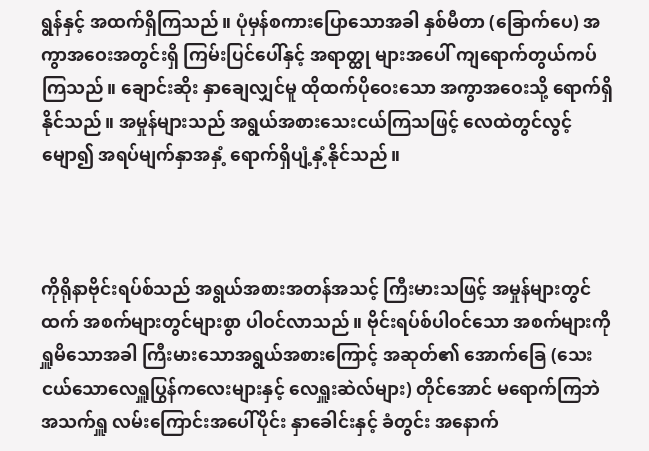ရွန်နှင့် အထက်ရှိကြသည်။ ပုံမှန်စကားပြောသောအခါ နှစ်မီတာ (ခြောက်ပေ) အကွာအဝေးအတွင်းရှိ ကြမ်းပြင်ပေါ်နှင့် အရာတ္ထု များအပေါ် ကျရောက်တွယ်ကပ်ကြသည်။ ချောင်းဆိုး နှာချေလျှင်မူ ထိုထက်ပိုဝေးသော အကွာအဝေးသို့ ရောက်ရှိနိုင်သည်။ အမှုန်များသည် အရွယ်အစားသေးငယ်ကြသဖြင့် လေထဲတွင်လွင့်မျော၍ အရပ်မျက်နှာအနှံ့ ရောက်ရှိပျံ့နှံ့နိုင်သည်။



ကိုရိုနာဗိုင်းရပ်စ်သည် အရွယ်အစားအတန်အသင့် ကြီးမားသဖြင့် အမှုန်များတွင်ထက် အစက်များတွင်များစွာ ပါဝင်လာသည်။ ဗိုင်းရပ်စ်ပါဝင်သော အစက်များကို ရှူမိသောအခါ ကြီးမားသောအရွယ်အစားကြောင့် အဆုတ်၏ အောက်ခြေ (သေးငယ်သောလေရှူပြွန်ကလေးများနှင့် လေရှူးဆဲလ်များ) တိုင်အောင် မရောက်ကြဘဲ အသက်ရှူ လမ်းကြောင်းအပေါ်ပိုင်း နှာခေါင်းနှင့် ခံတွင်း အနောက်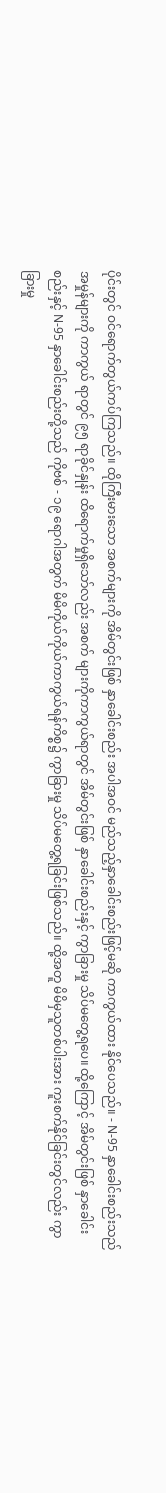ပိုင်းတွင် ဝင်ရောက်တွယ်ကပ်ကြသည်။ ထိုကြီးမားသော အစက်များကို အိမ်တွင်းဖြစ် နှာခေါင်းစည်း အပါအဝင် မည်သည့်နှာခေါင်းစည်းဖြင့်မဆို ကာကွယ်ထား နိုင်ပေသည်။ - N-95 နှာခေါင်းစည်းသည် အမှုန်များကို ကာကွယ် ရာတွင် ၉၅ ရာခိုင်နှုန်း ထိရောက်မှုရှိသော်လည်း အစက် များကိုကာကွယ်ရာတွင် အိမ်တွင်းဖြစ် နှာခေါင်းစည်းနှင့် ကွာခြားမှု သိပ်မတွေ့ရပေ။ ထို့ကြောင့် အိမ်တွင်းဖြစ် နှာခေါင်းစည်းနှင့် N-95 နှာခေါင်းစည်းတို့သည် ကိုဗစ် - ၁၉ ရောဂါအတွက် မိမိကိုယ်ကိုယ်ကာကွယ်ရန်ကိစ္စ၌ ကွာခြားမှု သိပ်မတွေ့ရခြင်းဖြစ်သည်။ ထို့အတူ မိမိမှသူတစ်ပါးအား ကူးစက်နိုင်ခြင်းတွင်လည်း ကွာခြားမှု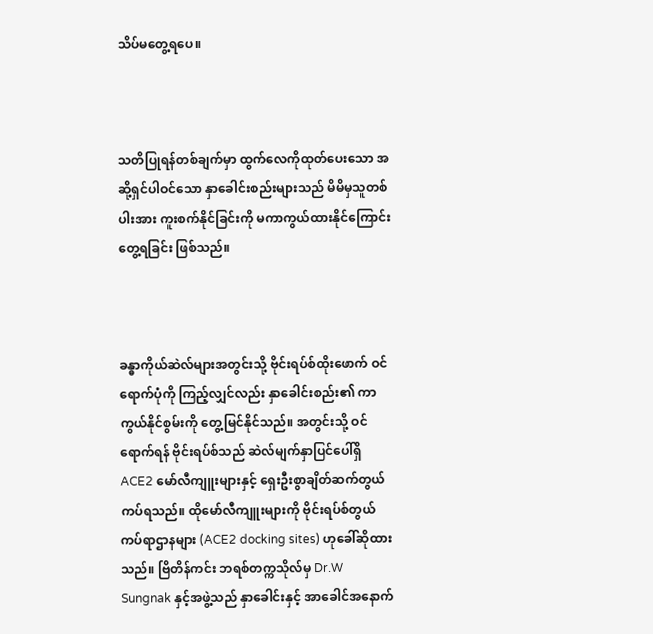သိပ်မတွေ့ရပေ။



သတိပြုရန်တစ်ချက်မှာ ထွက်လေကိုထုတ်ပေးသော အဆို့ရှင်ပါဝင်သော နှာခေါင်းစည်းများသည် မိမိမှသူတစ်ပါးအား ကူးစက်နိုင်ခြင်းကို မကာကွယ်ထားနိုင်ကြောင်း တွေ့ရခြင်း ဖြစ်သည်။



ခန္ဓာကိုယ်ဆဲလ်များအတွင်းသို့ ဗိုင်းရပ်စ်ထိုးဖောက် ဝင်ရောက်ပုံကို ကြည့်လျှင်လည်း နှာခေါင်းစည်း၏ ကာကွယ်နိုင်စွမ်းကို တွေ့မြင်နိုင်သည်။ အတွင်းသို့ ဝင်ရောက်ရန် ဗိုင်းရပ်စ်သည် ဆဲလ်မျက်နှာပြင်ပေါ်ရှိ ACE2 မော်လီကျူးများနှင့် ရှေးဦးစွာချိတ်ဆက်တွယ်ကပ်ရသည်။ ထိုမော်လီကျူးများကို ဗိုင်းရပ်စ်တွယ်ကပ်ရာဌာနများ (ACE2 docking sites) ဟုခေါ်ဆိုထားသည်။ ဗြိတိန်ကင်း ဘရစ်တက္ကသိုလ်မှ Dr.W Sungnak နှင့်အဖွဲ့သည် နှာခေါင်းနှင့် အာခေါင်အနောက်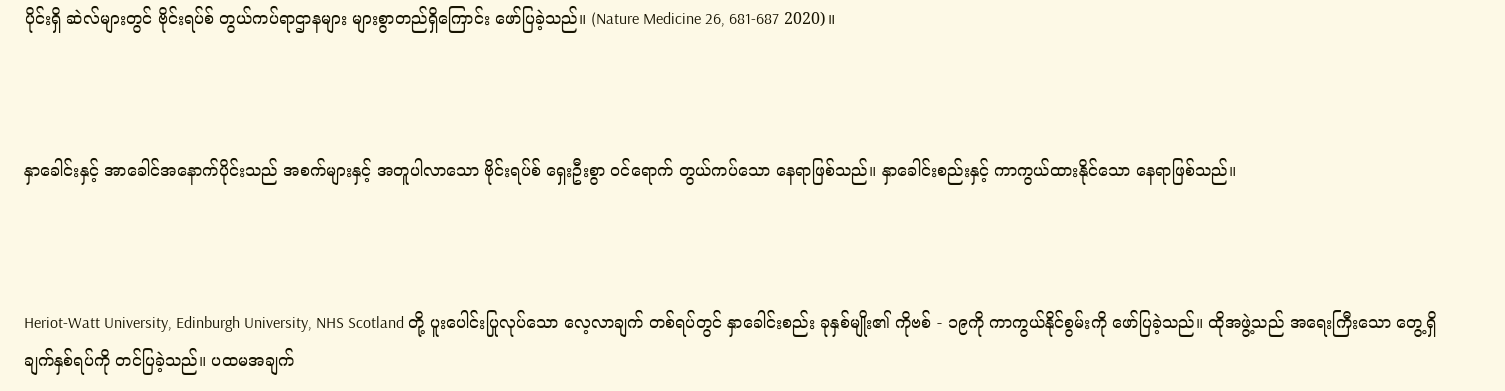ပိုင်းရှိ ဆဲလ်များတွင် ဗိုင်းရပ်စ် တွယ်ကပ်ရာဌာနများ များစွာတည်ရှိကြောင်း ဖော်ပြခဲ့သည်။ (Nature Medicine 26, 681-687 2020)။



နှာခေါင်းနှင့် အာခေါင်အနောက်ပိုင်းသည် အစက်များနှင့် အတူပါလာသော ဗိုင်းရပ်စ် ရှေးဦးစွာ ဝင်ရောက် တွယ်ကပ်သော နေရာဖြစ်သည်။ နှာခေါင်းစည်းနှင့် ကာကွယ်ထားနိုင်သော နေရာဖြစ်သည်။



Heriot-Watt University, Edinburgh University, NHS Scotland တို့ ပူးပေါင်းပြုလုပ်သော လေ့လာချက် တစ်ရပ်တွင် နှာခေါင်းစည်း ခုနှစ်မျိုး၏ ကိုဗစ် - ၁၉ကို ကာကွယ်နိုင်စွမ်းကို ဖော်ပြခဲ့သည်။ ထိုအဖွဲ့သည် အရေးကြီးသော တွေ့ရှိချက်နှစ်ရပ်ကို တင်ပြခဲ့သည်။ ပထမအချက်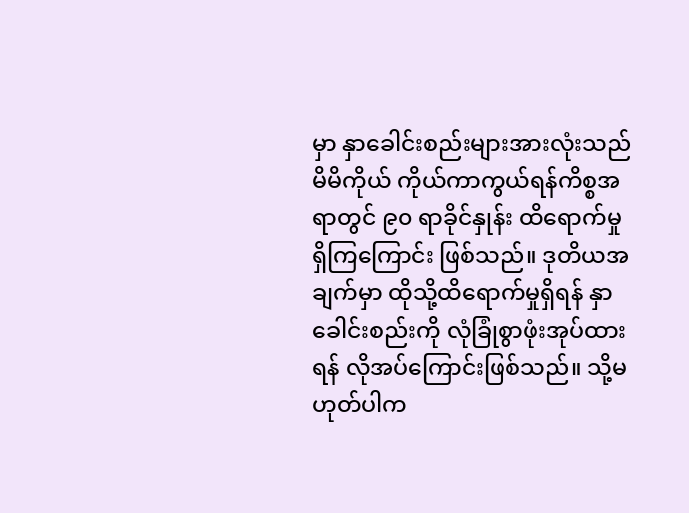မှာ နှာခေါင်းစည်းများအားလုံးသည် မိမိကိုယ် ကိုယ်ကာကွယ်ရန်ကိစ္စအရာတွင် ၉၀ ရာခိုင်နှုန်း ထိရောက်မှုရှိကြကြောင်း ဖြစ်သည်။ ဒုတိယအချက်မှာ ထိုသို့ထိရောက်မှုရှိရန် နှာခေါင်းစည်းကို လုံခြုံစွာဖုံးအုပ်ထားရန် လိုအပ်ကြောင်းဖြစ်သည်။ သို့မဟုတ်ပါက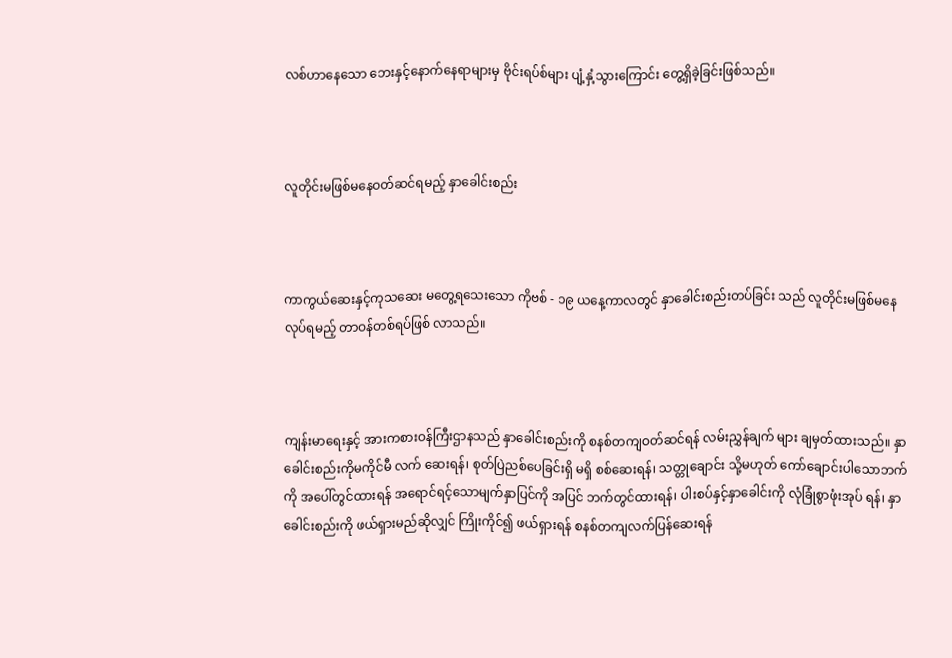လစ်ဟာနေသော ဘေးနှင့်နောက်နေရာများမှ ဗိုင်းရပ်စ်များ ပျံ့နှံ့သွားကြောင်း တွေ့ရှိခဲ့ခြင်းဖြစ်သည်။



လူတိုင်းမဖြစ်မနေဝတ်ဆင်ရမည့် နှာခေါင်းစည်း



ကာကွယ်ဆေးနှင့်ကုသဆေး မတွေ့ရသေးသော ကိုဗစ် - ၁၉ ယနေ့ကာလတွင် နှာခေါင်းစည်းတပ်ခြင်း သည် လူတိုင်းမဖြစ်မနေလုပ်ရမည့် တာဝန်တစ်ရပ်ဖြစ် လာသည်။



ကျန်းမာရေးနှင့် အားကစားဝန်ကြီးဌာနသည် နှာခေါင်းစည်းကို စနစ်တကျဝတ်ဆင်ရန် လမ်းညွှန်ချက် များ ချမှတ်ထားသည်။ နှာခေါင်းစည်းကိုမကိုင်မီ လက် ဆေးရန်၊ စုတ်ပြဲညစ်ပေခြင်းရှိ မရှိ စစ်ဆေးရန်၊ သတ္တုချောင်း သို့မဟုတ် ကော်ချောင်းပါသောဘက်ကို အပေါ်တွင်ထားရန် အရောင်ရင့်သောမျက်နှာပြင်ကို အပြင် ဘက်တွင်ထားရန်၊ ပါးစပ်နှင့်နှာခေါင်းကို လုံခြုံစွာဖုံးအုပ် ရန်၊ နှာခေါင်းစည်းကို ဖယ်ရှားမည်ဆိုလျှင် ကြိုးကိုင်၍ ဖယ်ရှားရန် စနစ်တကျလက်ပြန်ဆေးရန်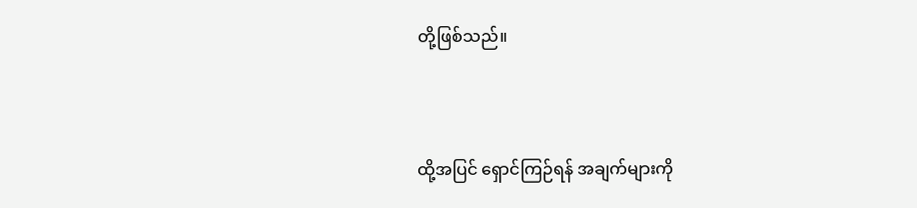တို့ဖြစ်သည်။



ထို့အပြင် ရှောင်ကြဉ်ရန် အချက်များကို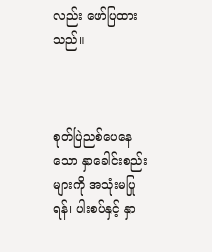လည်း ဖော်ပြထားသည်။



စုတ်ပြဲညစ်ပေနေသော နှာခေါင်းစည်းများကို အသုံးမပြုရန်၊ ပါးစပ်နှင့် နှာ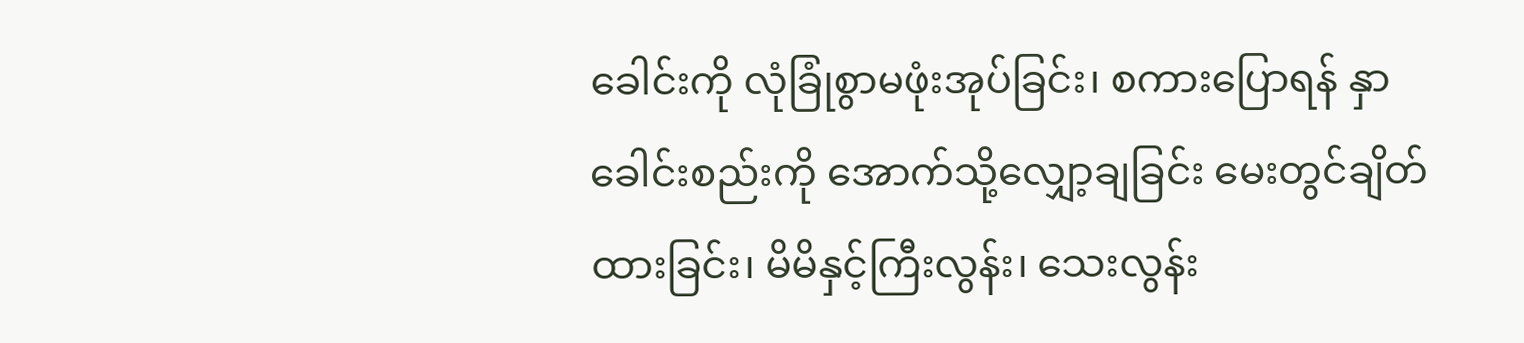ခေါင်းကို လုံခြုံစွာမဖုံးအုပ်ခြင်း၊ စကားပြောရန် နှာခေါင်းစည်းကို အောက်သို့လျှော့ချခြင်း မေးတွင်ချိတ်ထားခြင်း၊ မိမိနှင့်ကြီးလွန်း၊ သေးလွန်း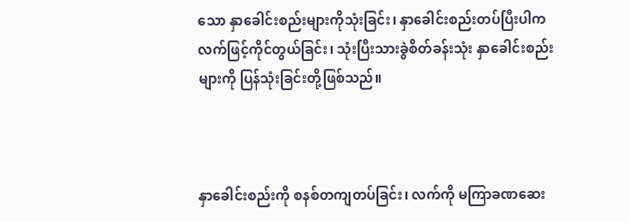သော နှာခေါင်းစည်းများကိုသုံးခြင်း၊ နှာခေါင်းစည်းတပ်ပြီးပါက လက်ဖြင့်ကိုင်တွယ်ခြင်း၊ သုံးပြီးသားခွဲစိတ်ခန်းသုံး နှာခေါင်းစည်းများကို ပြန်သုံးခြင်းတို့ဖြစ်သည်။



နှာခေါင်းစည်းကို စနစ်တကျတပ်ခြင်း၊ လက်ကို မကြာခဏဆေး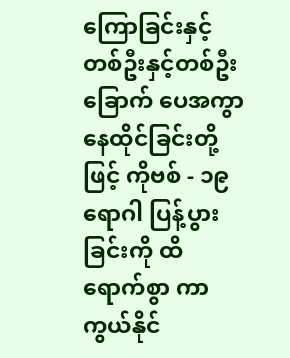ကြောခြင်းနှင့် တစ်ဦးနှင့်တစ်ဦး ခြောက် ပေအကွာ နေထိုင်ခြင်းတို့ဖြင့် ကိုဗစ် - ၁၉ ရောဂါ ပြန့်ပွားခြင်းကို ထိရောက်စွာ ကာကွယ်နိုင်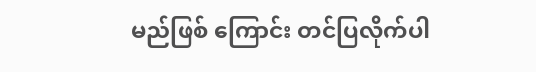မည်ဖြစ် ကြောင်း တင်ပြလိုက်ပါ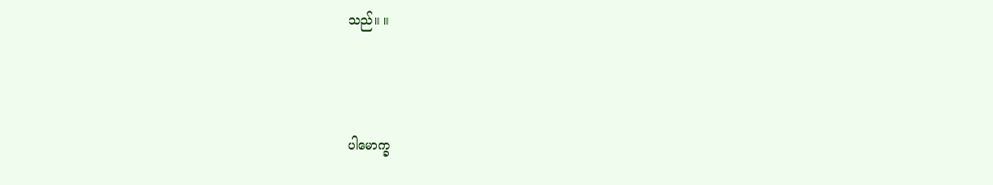သည်။ ။



ပါမောက္ခ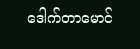ဒေါက်တာမောင်